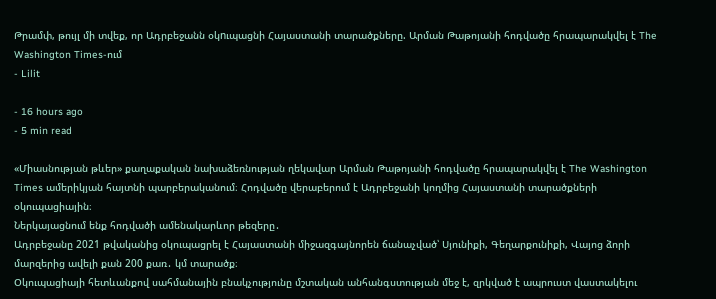Թրամփ, թույլ մի տվեք, որ Ադրբեջանն օկnւպացնի Հայաստանի տարածքները. Արման Թաթոյանի հոդվածը հրապարակվել է The Washington Times-ում
- Lilit

- 16 hours ago
- 5 min read

«Միասնության թևեր» քաղաքական նախաձեռնության ղեկավար Արման Թաթոյանի հոդվածը հրապարակվել է The Washington Times ամերիկյան հայտնի պարբերականում։ Հոդվածը վերաբերում է Ադրբեջանի կողմից Հայաստանի տարածքների օկուպացիային։
Ներկայացնում ենք հոդվածի ամենակարևոր թեզերը․
Ադրբեջանը 2021 թվականից օկուպացրել է Հայաստանի միջազգայնորեն ճանաչված՝ Սյունիքի, Գեղարքունիքի, Վայոց ձորի մարզերից ավելի քան 200 քառ․ կմ տարածք։
Օկուպացիայի հետևանքով սահմանային բնակչությունը մշտական անհանգստության մեջ է, զրկված է ապրուստ վաստակելու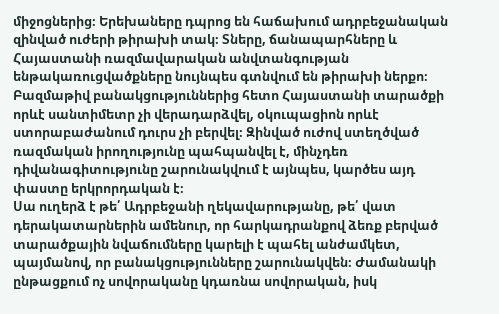միջոցներից։ Երեխաները դպրոց են հաճախում ադրբեջանական զինված ուժերի թիրախի տակ։ Տները, ճանապարհները և Հայաստանի ռազմավարական անվտանգության ենթակառուցվածքները նույնպես գտնվում են թիրախի ներքո։
Բազմաթիվ բանակցություններից հետո Հայաստանի տարածքի որևէ սանտիմետր չի վերադարձվել, օկուպացիոն որևէ ստորաբաժանում դուրս չի բերվել։ Զինված ուժով ստեղծված ռազմական իրողությունը պահպանվել է, մինչդեռ դիվանագիտությունը շարունակվում է այնպես, կարծես այդ փաստը երկրորդական է։
Սա ուղերձ է թե՛ Ադրբեջանի ղեկավարությանը, թե՛ վատ դերակատարներին ամենուր, որ հարկադրանքով ձեռք բերված տարածքային նվաճումները կարելի է պահել անժամկետ, պայմանով, որ բանակցությունները շարունակվեն։ Ժամանակի ընթացքում ոչ սովորականը կդառնա սովորական, իսկ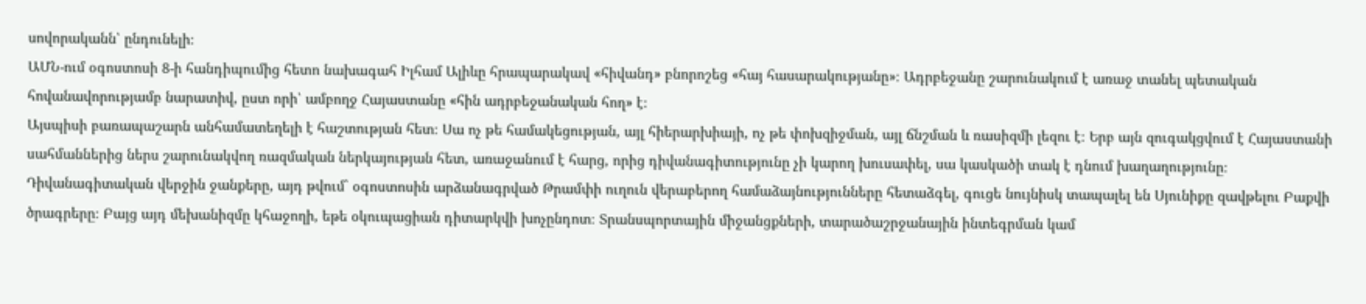սովորականն՝ ընդունելի։
ԱՄՆ-ում օգոստոսի 8-ի հանդիպումից հետո նախագահ Իլհամ Ալիևը հրապարակավ «հիվանդ» բնորոշեց «հայ հասարակությանը»։ Ադրբեջանը շարունակում է առաջ տանել պետական հովանավորությամբ նարատիվ, ըստ որի՝ ամբողջ Հայաստանը «հին ադրբեջանական հող» է։
Այսպիսի բառապաշարն անհամատեղելի է հաշտության հետ։ Սա ոչ թե համակեցության, այլ հիերարխիայի, ոչ թե փոխզիջման, այլ ճնշման և ռասիզմի լեզու է։ Երբ այն զուգակցվում է Հայաստանի սահմաններից ներս շարունակվող ռազմական ներկայության հետ, առաջանում է հարց, որից դիվանագիտությունը չի կարող խուսափել, սա կասկածի տակ է դնում խաղաղությունը։
Դիվանագիտական վերջին ջանքերը, այդ թվում` օգոստոսին արձանագրված Թրամփի ուղուն վերաբերող համաձայնությունները հետաձգել, գուցե նույնիսկ տապալել են Սյունիքը զավթելու Բաքվի ծրագրերը։ Բայց այդ մեխանիզմը կհաջողի, եթե օկուպացիան դիտարկվի խոչընդոտ։ Տրանսպորտային միջանցքների, տարածաշրջանային ինտեգրման կամ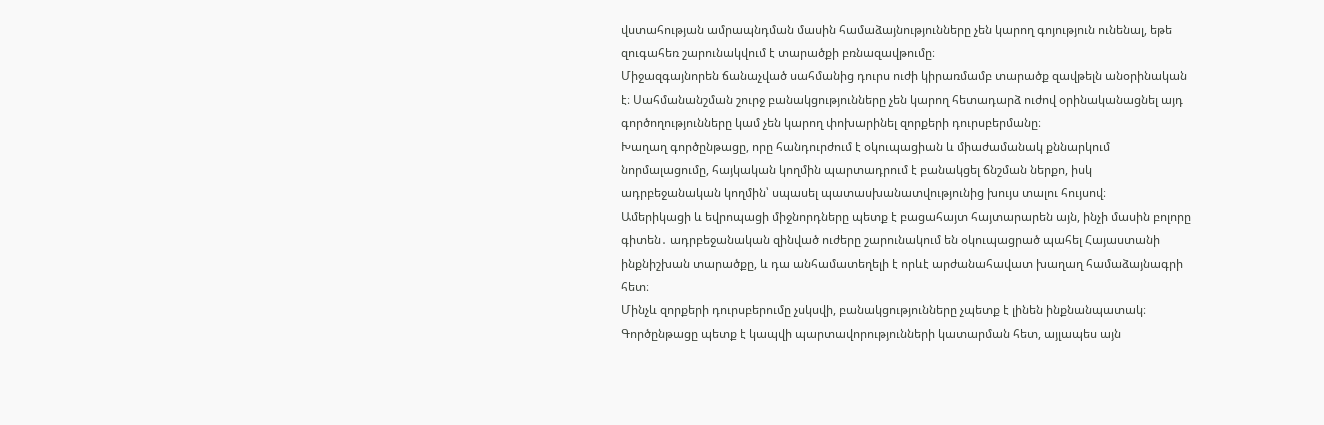վստահության ամրապնդման մասին համաձայնությունները չեն կարող գոյություն ունենալ, եթե զուգահեռ շարունակվում է տարածքի բռնազավթումը։
Միջազգայնորեն ճանաչված սահմանից դուրս ուժի կիրառմամբ տարածք զավթելն անօրինական է։ Սահմանանշման շուրջ բանակցությունները չեն կարող հետադարձ ուժով օրինականացնել այդ գործողությունները կամ չեն կարող փոխարինել զորքերի դուրսբերմանը։
Խաղաղ գործընթացը, որը հանդուրժում է օկուպացիան և միաժամանակ քննարկում նորմալացումը, հայկական կողմին պարտադրում է բանակցել ճնշման ներքո, իսկ ադրբեջանական կողմին՝ սպասել պատասխանատվությունից խույս տալու հույսով։
Ամերիկացի և եվրոպացի միջնորդները պետք է բացահայտ հայտարարեն այն, ինչի մասին բոլորը գիտեն․ ադրբեջանական զինված ուժերը շարունակում են օկուպացրած պահել Հայաստանի ինքնիշխան տարածքը, և դա անհամատեղելի է որևէ արժանահավատ խաղաղ համաձայնագրի հետ։
Մինչև զորքերի դուրսբերումը չսկսվի, բանակցությունները չպետք է լինեն ինքնանպատակ։ Գործընթացը պետք է կապվի պարտավորությունների կատարման հետ, այլապես այն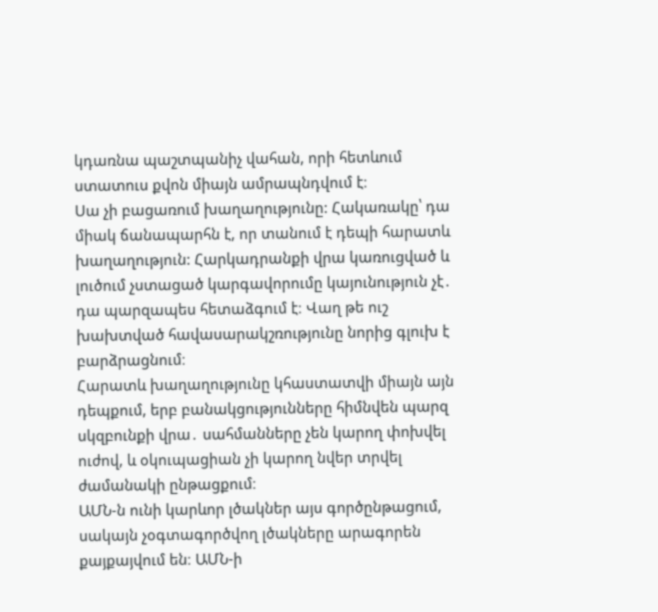կդառնա պաշտպանիչ վահան, որի հետևում ստատուս քվոն միայն ամրապնդվում է։
Սա չի բացառում խաղաղությունը: Հակառակը՝ դա միակ ճանապարհն է, որ տանում է դեպի հարատև խաղաղություն: Հարկադրանքի վրա կառուցված և լուծում չստացած կարգավորումը կայունություն չէ․ դա պարզապես հետաձգում է։ Վաղ թե ուշ խախտված հավասարակշռությունը նորից գլուխ է բարձրացնում։
Հարատև խաղաղությունը կհաստատվի միայն այն դեպքում, երբ բանակցությունները հիմնվեն պարզ սկզբունքի վրա․ սահմանները չեն կարող փոխվել ուժով, և օկուպացիան չի կարող նվեր տրվել ժամանակի ընթացքում։
ԱՄՆ-ն ունի կարևոր լծակներ այս գործընթացում, սակայն չօգտագործվող լծակները արագորեն քայքայվում են։ ԱՄՆ-ի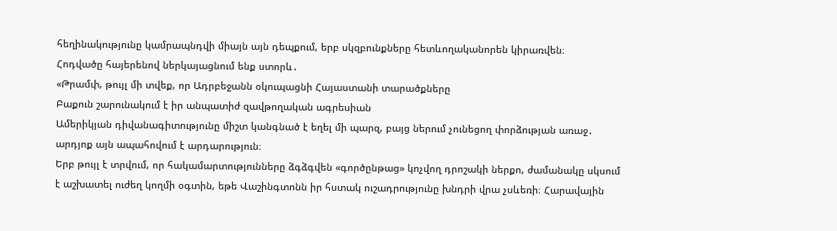հեղինակությունը կամրապնդվի միայն այն դեպքում, երբ սկզբունքները հետևողականորեն կիրառվեն։
Հոդվածը հայերենով ներկայացնում ենք ստորև․
«Թրամփ, թույլ մի տվեք, որ Ադրբեջանն օկուպացնի Հայաստանի տարածքները
Բաքուն շարունակում է իր անպատիժ զավթողական ագրեսիան
Ամերիկյան դիվանագիտությունը միշտ կանգնած է եղել մի պարզ, բայց ներում չունեցող փորձության առաջ․ արդյոք այն ապահովում է արդարություն։
Երբ թույլ է տրվում, որ հակամարտությունները ձգձգվեն «գործընթաց» կոչվող դրոշակի ներքո, ժամանակը սկսում է աշխատել ուժեղ կողմի օգտին, եթե Վաշինգտոնն իր հստակ ուշադրությունը խնդրի վրա չսևեռի։ Հարավային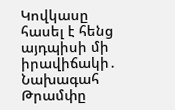Կովկասը հասել է հենց այդպիսի մի իրավիճակի․ Նախագահ Թրամփը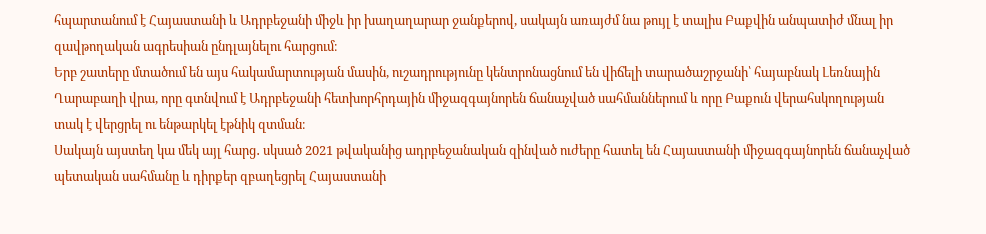հպարտանում է Հայաստանի և Ադրբեջանի միջև իր խաղաղարար ջանքերով, սակայն առայժմ նա թույլ է տալիս Բաքվին անպատիժ մնալ իր զավթողական ագրեսիան ընդլայնելու հարցում։
Երբ շատերը մտածում են այս հակամարտության մասին, ուշադրությունը կենտրոնացնում են վիճելի տարածաշրջանի՝ հայաբնակ Լեռնային Ղարաբաղի վրա, որը գտնվում է Ադրբեջանի հետխորհրդային միջազգայնորեն ճանաչված սահմաններում և որը Բաքուն վերահսկողության տակ է վերցրել ու ենթարկել էթնիկ զտման։
Սակայն այստեղ կա մեկ այլ հարց․ սկսած 2021 թվականից ադրբեջանական զինված ուժերը հատել են Հայաստանի միջազգայնորեն ճանաչված պետական սահմանը և դիրքեր զբաղեցրել Հայաստանի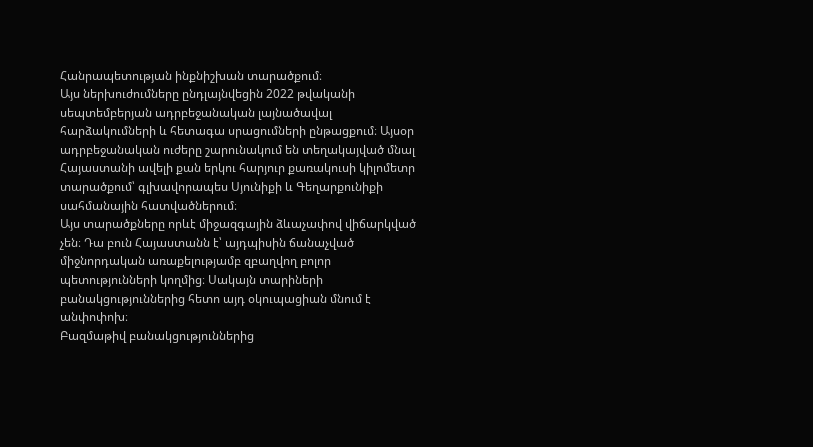Հանրապետության ինքնիշխան տարածքում։
Այս ներխուժումները ընդլայնվեցին 2022 թվականի սեպտեմբերյան ադրբեջանական լայնածավալ հարձակումների և հետագա սրացումների ընթացքում։ Այսօր ադրբեջանական ուժերը շարունակում են տեղակայված մնալ Հայաստանի ավելի քան երկու հարյուր քառակուսի կիլոմետր տարածքում՝ գլխավորապես Սյունիքի և Գեղարքունիքի սահմանային հատվածներում։
Այս տարածքները որևէ միջազգային ձևաչափով վիճարկված չեն։ Դա բուն Հայաստանն է՝ այդպիսին ճանաչված միջնորդական առաքելությամբ զբաղվող բոլոր պետությունների կողմից։ Սակայն տարիների բանակցություններից հետո այդ օկուպացիան մնում է անփոփոխ։
Բազմաթիվ բանակցություններից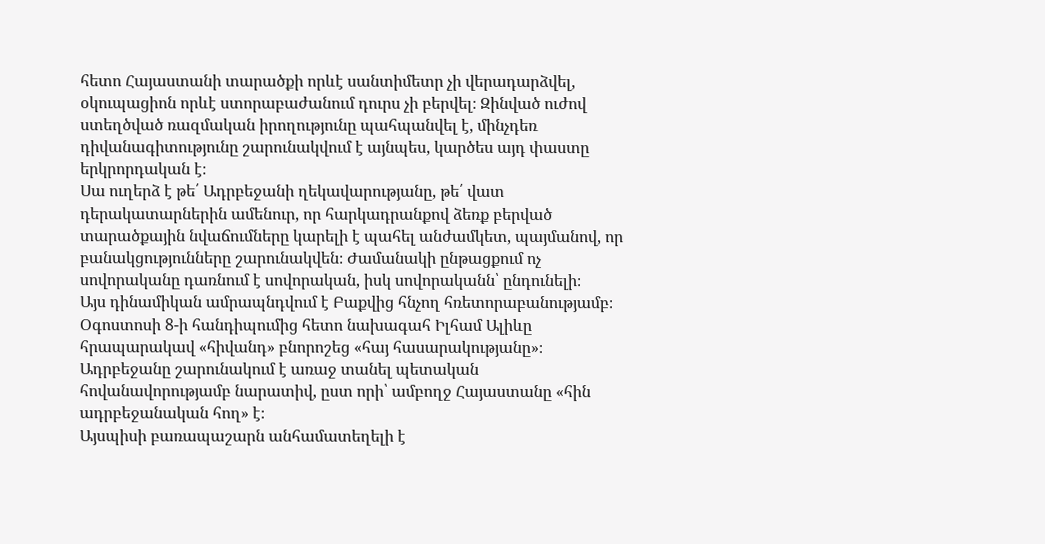հետո Հայաստանի տարածքի որևէ սանտիմետր չի վերադարձվել, օկուպացիոն որևէ ստորաբաժանում դուրս չի բերվել։ Զինված ուժով ստեղծված ռազմական իրողությունը պահպանվել է, մինչդեռ դիվանագիտությունը շարունակվում է այնպես, կարծես այդ փաստը երկրորդական է։
Սա ուղերձ է թե՛ Ադրբեջանի ղեկավարությանը, թե՛ վատ դերակատարներին ամենուր, որ հարկադրանքով ձեռք բերված տարածքային նվաճումները կարելի է պահել անժամկետ, պայմանով, որ բանակցությունները շարունակվեն։ Ժամանակի ընթացքում ոչ սովորականը դառնում է սովորական, իսկ սովորականն՝ ընդունելի։
Այս դինամիկան ամրապնդվում է Բաքվից հնչող հռետորաբանությամբ։ Օգոստոսի 8-ի հանդիպումից հետո նախագահ Իլհամ Ալիևը հրապարակավ «հիվանդ» բնորոշեց «հայ հասարակությանը»։ Ադրբեջանը շարունակում է առաջ տանել պետական հովանավորությամբ նարատիվ, ըստ որի՝ ամբողջ Հայաստանը «հին ադրբեջանական հող» է։
Այսպիսի բառապաշարն անհամատեղելի է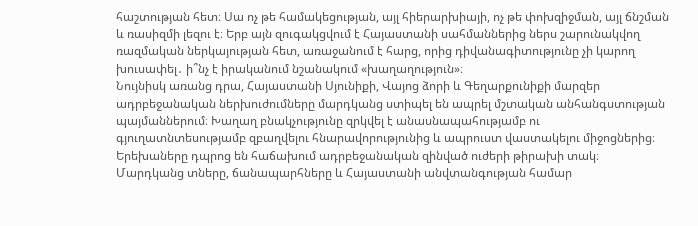հաշտության հետ։ Սա ոչ թե համակեցության, այլ հիերարխիայի, ոչ թե փոխզիջման, այլ ճնշման և ռասիզմի լեզու է։ Երբ այն զուգակցվում է Հայաստանի սահմաններից ներս շարունակվող ռազմական ներկայության հետ, առաջանում է հարց, որից դիվանագիտությունը չի կարող խուսափել․ ի՞նչ է իրականում նշանակում «խաղաղություն»։
Նույնիսկ առանց դրա, Հայաստանի Սյունիքի, Վայոց ձորի և Գեղարքունիքի մարզեր ադրբեջանական ներխուժումները մարդկանց ստիպել են ապրել մշտական անհանգստության պայմաններում։ Խաղաղ բնակչությունը զրկվել է անասնապահությամբ ու գյուղատնտեսությամբ զբաղվելու հնարավորությունից և ապրուստ վաստակելու միջոցներից։ Երեխաները դպրոց են հաճախում ադրբեջանական զինված ուժերի թիրախի տակ։ Մարդկանց տները, ճանապարհները և Հայաստանի անվտանգության համար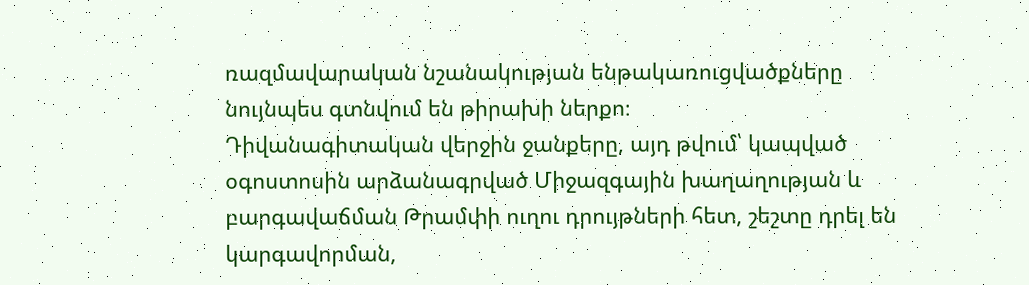ռազմավարական նշանակության ենթակառուցվածքները նույնպես գտնվում են թիրախի ներքո։
Դիվանագիտական վերջին ջանքերը, այդ թվում՝ կապված օգոստոսին արձանագրված Միջազգային խաղաղության և բարգավաճման Թրամփի ուղու դրույթների հետ, շեշտը դրել են կարգավորման,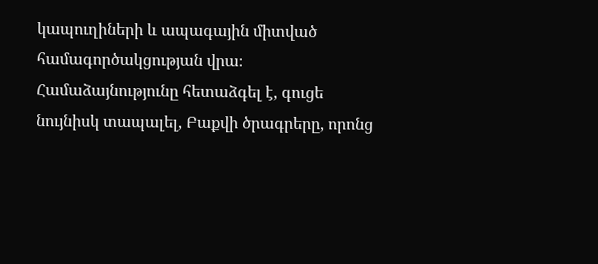կապուղիների և ապագային միտված համագործակցության վրա։ Համաձայնությունը հետաձգել է, գուցե նույնիսկ տապալել, Բաքվի ծրագրերը, որոնց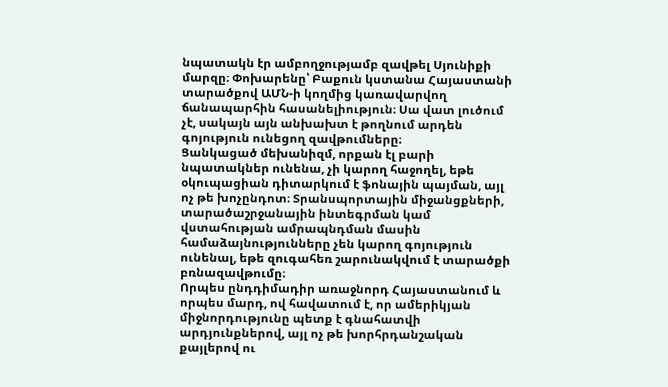նպատակն էր ամբողջությամբ զավթել Սյունիքի մարզը։ Փոխարենը՝ Բաքուն կստանա Հայաստանի տարածքով ԱՄՆ-ի կողմից կառավարվող ճանապարհին հասանելիություն։ Սա վատ լուծում չէ, սակայն այն անխախտ է թողնում արդեն գոյություն ունեցող զավթումները։
Ցանկացած մեխանիզմ, որքան էլ բարի նպատակներ ունենա, չի կարող հաջողել, եթե օկուպացիան դիտարկում է ֆոնային պայման, այլ ոչ թե խոչընդոտ։ Տրանսպորտային միջանցքների, տարածաշրջանային ինտեգրման կամ վստահության ամրապնդման մասին համաձայնությունները չեն կարող գոյություն ունենալ, եթե զուգահեռ շարունակվում է տարածքի բռնազավթումը։
Որպես ընդդիմադիր առաջնորդ Հայաստանում և որպես մարդ, ով հավատում է, որ ամերիկյան միջնորդությունը պետք է գնահատվի արդյունքներով, այլ ոչ թե խորհրդանշական քայլերով ու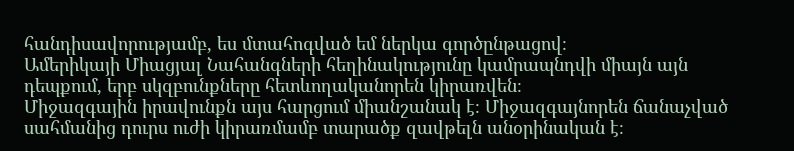հանդիսավորությամբ, ես մտահոգված եմ ներկա գործընթացով։
Ամերիկայի Միացյալ Նահանգների հեղինակությունը կամրապնդվի միայն այն դեպքում, երբ սկզբունքները հետևողականորեն կիրառվեն։
Միջազգային իրավունքն այս հարցում միանշանակ է։ Միջազգայնորեն ճանաչված սահմանից դուրս ուժի կիրառմամբ տարածք զավթելն անօրինական է։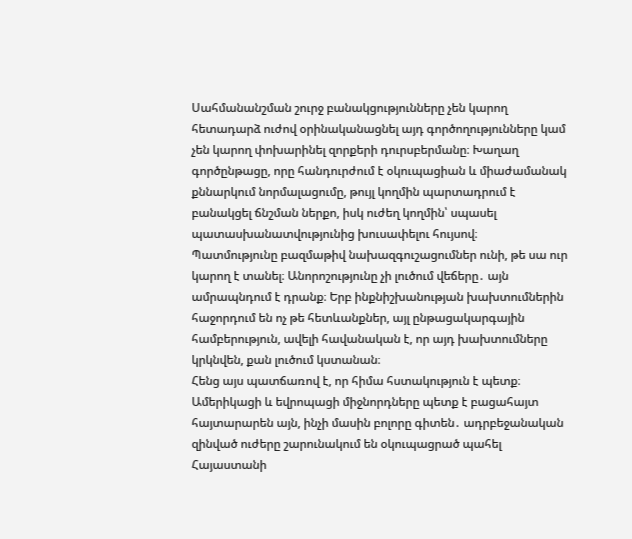Սահմանանշման շուրջ բանակցությունները չեն կարող հետադարձ ուժով օրինականացնել այդ գործողությունները կամ չեն կարող փոխարինել զորքերի դուրսբերմանը։ Խաղաղ գործընթացը, որը հանդուրժում է օկուպացիան և միաժամանակ քննարկում նորմալացումը, թույլ կողմին պարտադրում է բանակցել ճնշման ներքո, իսկ ուժեղ կողմին՝ սպասել պատասխանատվությունից խուսափելու հույսով։
Պատմությունը բազմաթիվ նախազգուշացումներ ունի, թե սա ուր կարող է տանել։ Անորոշությունը չի լուծում վեճերը․ այն ամրապնդում է դրանք։ Երբ ինքնիշխանության խախտումներին հաջորդում են ոչ թե հետևանքներ, այլ ընթացակարգային համբերություն, ավելի հավանական է, որ այդ խախտումները կրկնվեն, քան լուծում կստանան։
Հենց այս պատճառով է, որ հիմա հստակություն է պետք։ Ամերիկացի և եվրոպացի միջնորդները պետք է բացահայտ հայտարարեն այն, ինչի մասին բոլորը գիտեն․ ադրբեջանական զինված ուժերը շարունակում են օկուպացրած պահել Հայաստանի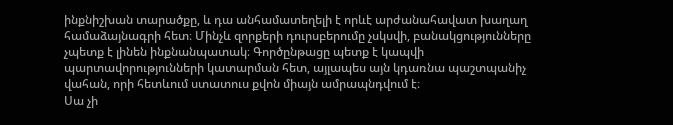ինքնիշխան տարածքը, և դա անհամատեղելի է որևէ արժանահավատ խաղաղ համաձայնագրի հետ։ Մինչև զորքերի դուրսբերումը չսկսվի, բանակցությունները չպետք է լինեն ինքնանպատակ։ Գործընթացը պետք է կապվի պարտավորությունների կատարման հետ, այլապես այն կդառնա պաշտպանիչ վահան, որի հետևում ստատուս քվոն միայն ամրապնդվում է։
Սա չի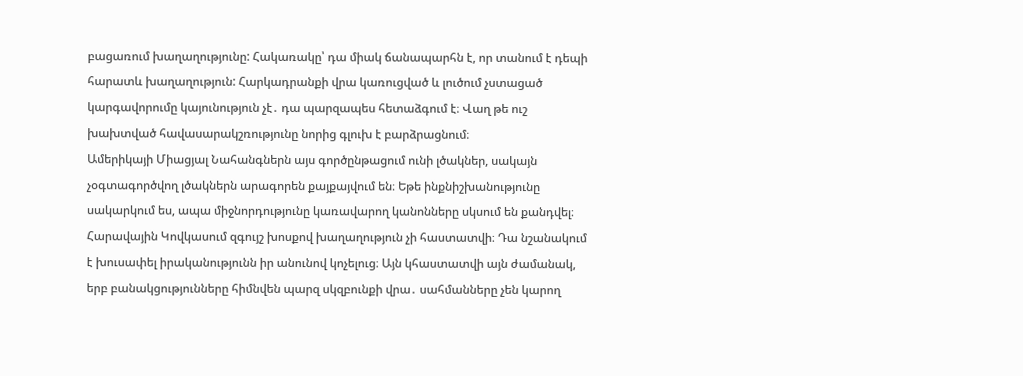բացառում խաղաղությունը: Հակառակը՝ դա միակ ճանապարհն է, որ տանում է դեպի հարատև խաղաղություն: Հարկադրանքի վրա կառուցված և լուծում չստացած կարգավորումը կայունություն չէ․ դա պարզապես հետաձգում է։ Վաղ թե ուշ խախտված հավասարակշռությունը նորից գլուխ է բարձրացնում։
Ամերիկայի Միացյալ Նահանգներն այս գործընթացում ունի լծակներ, սակայն չօգտագործվող լծակներն արագորեն քայքայվում են։ Եթե ինքնիշխանությունը սակարկում ես, ապա միջնորդությունը կառավարող կանոնները սկսում են քանդվել։
Հարավային Կովկասում զգույշ խոսքով խաղաղություն չի հաստատվի։ Դա նշանակում է խուսափել իրականությունն իր անունով կոչելուց։ Այն կհաստատվի այն ժամանակ, երբ բանակցությունները հիմնվեն պարզ սկզբունքի վրա․ սահմանները չեն կարող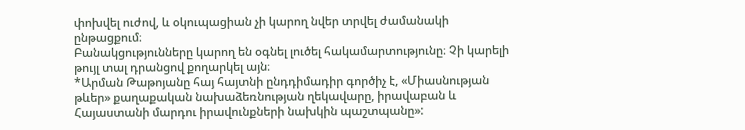փոխվել ուժով, և օկուպացիան չի կարող նվեր տրվել ժամանակի ընթացքում։
Բանակցությունները կարող են օգնել լուծել հակամարտությունը։ Չի կարելի թույլ տալ դրանցով քողարկել այն։
*Արման Թաթոյանը հայ հայտնի ընդդիմադիր գործիչ է, «Միասնության թևեր» քաղաքական նախաձեռնության ղեկավարը, իրավաբան և Հայաստանի մարդու իրավունքների նախկին պաշտպանը»: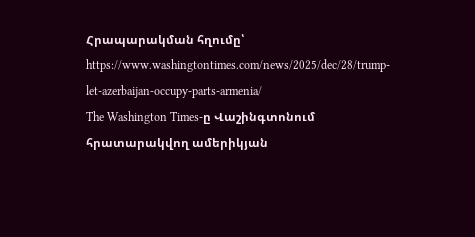Հրապարակման հղումը՝ https://www.washingtontimes.com/news/2025/dec/28/trump-let-azerbaijan-occupy-parts-armenia/
The Washington Times-ը Վաշինգտոնում հրատարակվող ամերիկյան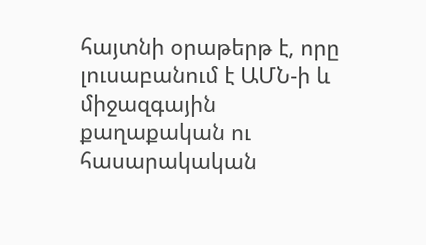հայտնի օրաթերթ է, որը լուսաբանում է ԱՄՆ-ի և միջազգային քաղաքական ու հասարակական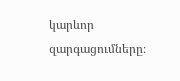կարևոր զարգացումները։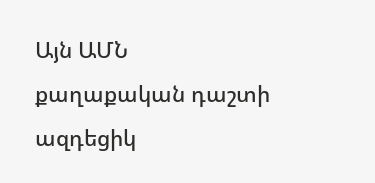Այն ԱՄՆ քաղաքական դաշտի ազդեցիկ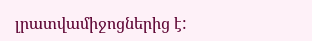լրատվամիջոցներից է: